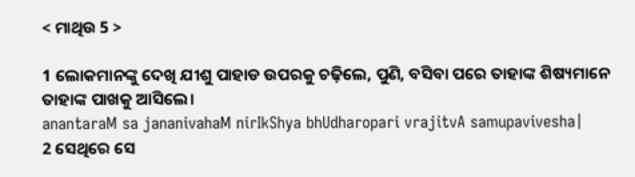< ମାଥିଉ 5 >

1 ଲୋକମାନଙ୍କୁ ଦେଖି ଯୀଶୁ ପାହାଡ ଉପରକୁ ଚଢ଼ିଲେ, ପୁଣି, ବସିବା ପରେ ତାହାଙ୍କ ଶିଷ୍ୟମାନେ ତାହାଙ୍କ ପାଖକୁ ଆସିଲେ।
anantaraM sa jananivahaM nirIkShya bhUdharopari vrajitvA samupavivesha|
2 ସେଥିରେ ସେ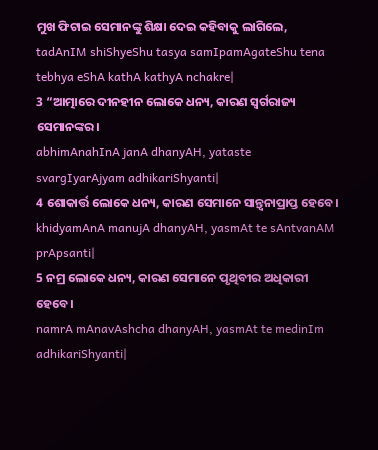ମୁଖ ଫିଟାଇ ସେମାନଙ୍କୁ ଶିକ୍ଷା ଦେଇ କହିବାକୁ ଲାଗିଲେ,
tadAnIM shiShyeShu tasya samIpamAgateShu tena tebhya eShA kathA kathyA nchakre|
3 “ଆତ୍ମାରେ ଦୀନହୀନ ଲୋକେ ଧନ୍ୟ, କାରଣ ସ୍ୱର୍ଗରାଜ୍ୟ ସେମାନଙ୍କର।
abhimAnahInA janA dhanyAH, yataste svargIyarAjyam adhikariShyanti|
4 ଶୋକାର୍ତ୍ତ ଲୋକେ ଧନ୍ୟ, କାରଣ ସେମାନେ ସାନ୍ତ୍ୱନାପ୍ରାପ୍ତ ହେବେ।
khidyamAnA manujA dhanyAH, yasmAt te sAntvanAM prApsanti|
5 ନମ୍ର ଲୋକେ ଧନ୍ୟ, କାରଣ ସେମାନେ ପୃଥିବୀର ଅଧିକାରୀ ହେବେ।
namrA mAnavAshcha dhanyAH, yasmAt te medinIm adhikariShyanti|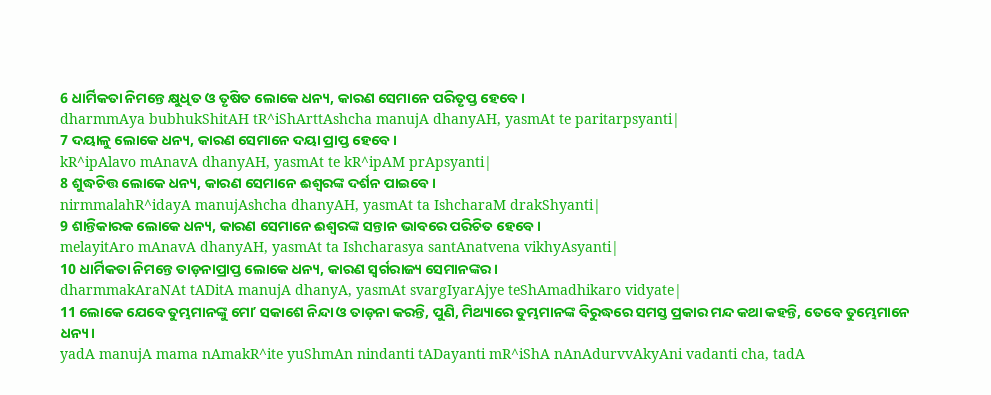6 ଧାର୍ମିକତା ନିମନ୍ତେ କ୍ଷୁଧିତ ଓ ତୃଷିତ ଲୋକେ ଧନ୍ୟ, କାରଣ ସେମାନେ ପରିତୃପ୍ତ ହେବେ।
dharmmAya bubhukShitAH tR^iShArttAshcha manujA dhanyAH, yasmAt te paritarpsyanti|
7 ଦୟାଳୁ ଲୋକେ ଧନ୍ୟ, କାରଣ ସେମାନେ ଦୟା ପ୍ରାପ୍ତ ହେବେ।
kR^ipAlavo mAnavA dhanyAH, yasmAt te kR^ipAM prApsyanti|
8 ଶୁଦ୍ଧଚିତ୍ତ ଲୋକେ ଧନ୍ୟ, କାରଣ ସେମାନେ ଈଶ୍ବରଙ୍କ ଦର୍ଶନ ପାଇବେ।
nirmmalahR^idayA manujAshcha dhanyAH, yasmAt ta IshcharaM drakShyanti|
9 ଶାନ୍ତିକାରକ ଲୋକେ ଧନ୍ୟ, କାରଣ ସେମାନେ ଈଶ୍ବରଙ୍କ ସନ୍ତାନ ଭାବରେ ପରିଚିତ ହେବେ।
melayitAro mAnavA dhanyAH, yasmAt ta Ishcharasya santAnatvena vikhyAsyanti|
10 ଧାର୍ମିକତା ନିମନ୍ତେ ତାଡ଼ନାପ୍ରାପ୍ତ ଲୋକେ ଧନ୍ୟ, କାରଣ ସ୍ୱର୍ଗରାଜ୍ୟ ସେମାନଙ୍କର।
dharmmakAraNAt tADitA manujA dhanyA, yasmAt svargIyarAjye teShAmadhikaro vidyate|
11 ଲୋକେ ଯେବେ ତୁମ୍ଭମାନଙ୍କୁ ମୋʼ ସକାଶେ ନିନ୍ଦା ଓ ତାଡ଼ନା କରନ୍ତି, ପୁଣି, ମିଥ୍ୟାରେ ତୁମ୍ଭମାନଙ୍କ ବିରୁଦ୍ଧରେ ସମସ୍ତ ପ୍ରକାର ମନ୍ଦ କଥା କହନ୍ତି, ତେବେ ତୁମ୍ଭେମାନେ ଧନ୍ୟ।
yadA manujA mama nAmakR^ite yuShmAn nindanti tADayanti mR^iShA nAnAdurvvAkyAni vadanti cha, tadA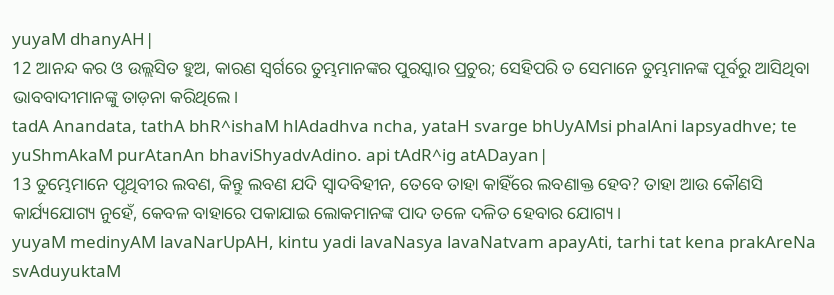yuyaM dhanyAH|
12 ଆନନ୍ଦ କର ଓ ଉଲ୍ଲସିତ ହୁଅ, କାରଣ ସ୍ୱର୍ଗରେ ତୁମ୍ଭମାନଙ୍କର ପୁରସ୍କାର ପ୍ରଚୁର; ସେହିପରି ତ ସେମାନେ ତୁମ୍ଭମାନଙ୍କ ପୂର୍ବରୁ ଆସିଥିବା ଭାବବାଦୀମାନଙ୍କୁ ତାଡ଼ନା କରିଥିଲେ।
tadA Anandata, tathA bhR^ishaM hlAdadhva ncha, yataH svarge bhUyAMsi phalAni lapsyadhve; te yuShmAkaM purAtanAn bhaviShyadvAdino. api tAdR^ig atADayan|
13 ତୁମ୍ଭେମାନେ ପୃଥିବୀର ଲବଣ, କିନ୍ତୁ ଲବଣ ଯଦି ସ୍ୱାଦବିହୀନ, ତେବେ ତାହା କାହିଁରେ ଲବଣାକ୍ତ ହେବ? ତାହା ଆଉ କୌଣସି କାର୍ଯ୍ୟଯୋଗ୍ୟ ନୁହେଁ, କେବଳ ବାହାରେ ପକାଯାଇ ଲୋକମାନଙ୍କ ପାଦ ତଳେ ଦଳିତ ହେବାର ଯୋଗ୍ୟ।
yuyaM medinyAM lavaNarUpAH, kintu yadi lavaNasya lavaNatvam apayAti, tarhi tat kena prakAreNa svAduyuktaM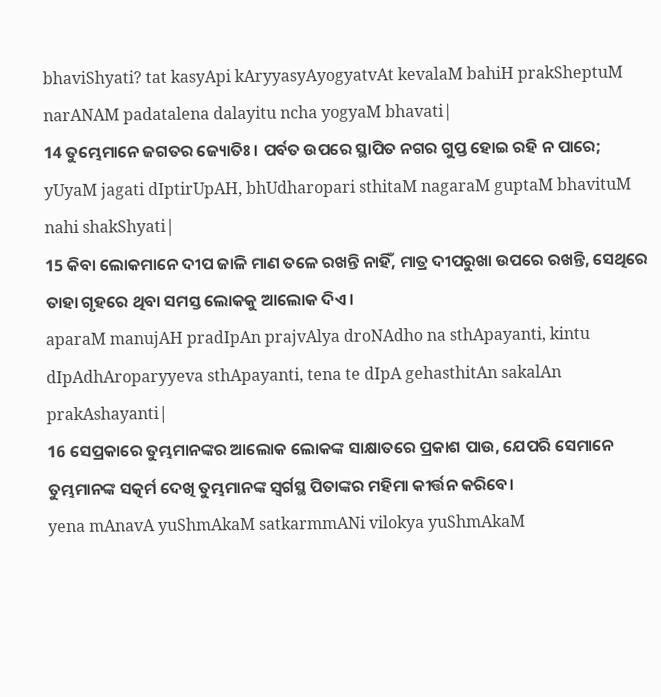bhaviShyati? tat kasyApi kAryyasyAyogyatvAt kevalaM bahiH prakSheptuM narANAM padatalena dalayitu ncha yogyaM bhavati|
14 ତୁମ୍ଭେମାନେ ଜଗତର ଜ୍ୟୋତିଃ। ପର୍ବତ ଉପରେ ସ୍ଥାପିତ ନଗର ଗୁପ୍ତ ହୋଇ ରହି ନ ପାରେ;
yUyaM jagati dIptirUpAH, bhUdharopari sthitaM nagaraM guptaM bhavituM nahi shakShyati|
15 କିବା ଲୋକମାନେ ଦୀପ ଜାଳି ମାଣ ତଳେ ରଖନ୍ତି ନାହିଁ, ମାତ୍ର ଦୀପରୁଖା ଉପରେ ରଖନ୍ତି, ସେଥିରେ ତାହା ଗୃହରେ ଥିବା ସମସ୍ତ ଲୋକକୁ ଆଲୋକ ଦିଏ।
aparaM manujAH pradIpAn prajvAlya droNAdho na sthApayanti, kintu dIpAdhAroparyyeva sthApayanti, tena te dIpA gehasthitAn sakalAn prakAshayanti|
16 ସେପ୍ରକାରେ ତୁମ୍ଭମାନଙ୍କର ଆଲୋକ ଲୋକଙ୍କ ସାକ୍ଷାତରେ ପ୍ରକାଶ ପାଉ, ଯେପରି ସେମାନେ ତୁମ୍ଭମାନଙ୍କ ସତ୍କର୍ମ ଦେଖି ତୁମ୍ଭମାନଙ୍କ ସ୍ୱର୍ଗସ୍ଥ ପିତାଙ୍କର ମହିମା କୀର୍ତ୍ତନ କରିବେ।
yena mAnavA yuShmAkaM satkarmmANi vilokya yuShmAkaM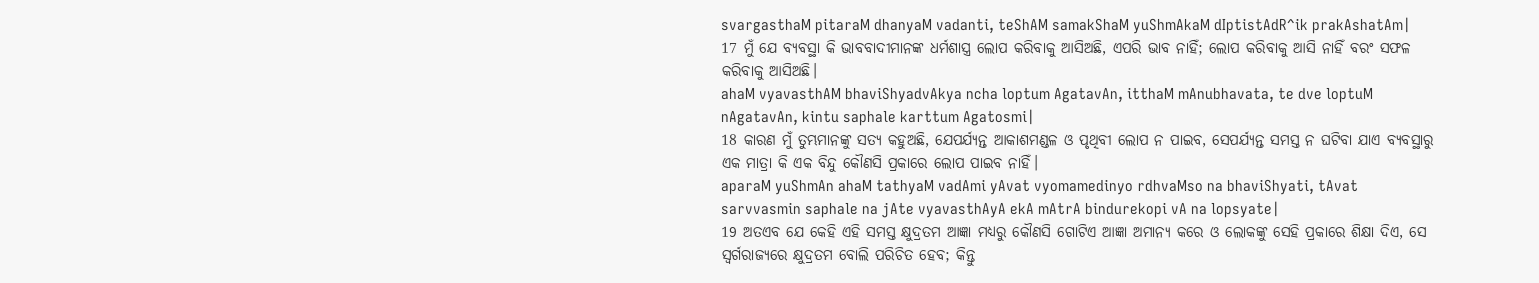svargasthaM pitaraM dhanyaM vadanti, teShAM samakShaM yuShmAkaM dIptistAdR^ik prakAshatAm|
17 ମୁଁ ଯେ ବ୍ୟବସ୍ଥା କି ଭାବବାଦୀମାନଙ୍କ ଧର୍ମଶାସ୍ତ୍ର ଲୋପ କରିବାକୁ ଆସିଅଛି, ଏପରି ଭାବ ନାହିଁ; ଲୋପ କରିବାକୁ ଆସି ନାହିଁ ବରଂ ସଫଳ କରିବାକୁ ଆସିଅଛି।
ahaM vyavasthAM bhaviShyadvAkya ncha loptum AgatavAn, itthaM mAnubhavata, te dve loptuM nAgatavAn, kintu saphale karttum Agatosmi|
18 କାରଣ ମୁଁ ତୁମ୍ଭମାନଙ୍କୁ ସତ୍ୟ କହୁଅଛି, ଯେପର୍ଯ୍ୟନ୍ତ ଆକାଶମଣ୍ଡଳ ଓ ପୃଥିବୀ ଲୋପ ନ ପାଇବ, ସେପର୍ଯ୍ୟନ୍ତ ସମସ୍ତ ନ ଘଟିବା ଯାଏ ବ୍ୟବସ୍ଥାରୁ ଏକ ମାତ୍ରା କି ଏକ ବିନ୍ଦୁ କୌଣସି ପ୍ରକାରେ ଲୋପ ପାଇବ ନାହିଁ।
aparaM yuShmAn ahaM tathyaM vadAmi yAvat vyomamedinyo rdhvaMso na bhaviShyati, tAvat sarvvasmin saphale na jAte vyavasthAyA ekA mAtrA bindurekopi vA na lopsyate|
19 ଅତଏବ ଯେ କେହି ଏହି ସମସ୍ତ କ୍ଷୁଦ୍ରତମ ଆଜ୍ଞା ମଧ୍ୟରୁ କୌଣସି ଗୋଟିଏ ଆଜ୍ଞା ଅମାନ୍ୟ କରେ ଓ ଲୋକଙ୍କୁ ସେହି ପ୍ରକାରେ ଶିକ୍ଷା ଦିଏ, ସେ ସ୍ୱର୍ଗରାଜ୍ୟରେ କ୍ଷୁଦ୍ରତମ ବୋଲି ପରିଚିତ ହେବ; କିନ୍ତୁ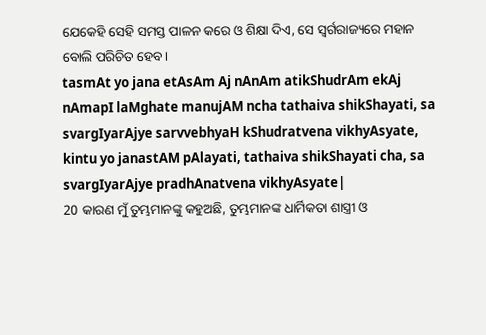ଯେକେହି ସେହି ସମସ୍ତ ପାଳନ କରେ ଓ ଶିକ୍ଷା ଦିଏ, ସେ ସ୍ୱର୍ଗରାଜ୍ୟରେ ମହାନ ବୋଲି ପରିଚିତ ହେବ।
tasmAt yo jana etAsAm Aj nAnAm atikShudrAm ekAj nAmapI laMghate manujAM ncha tathaiva shikShayati, sa svargIyarAjye sarvvebhyaH kShudratvena vikhyAsyate, kintu yo janastAM pAlayati, tathaiva shikShayati cha, sa svargIyarAjye pradhAnatvena vikhyAsyate|
20 କାରଣ ମୁଁ ତୁମ୍ଭମାନଙ୍କୁ କହୁଅଛି, ତୁମ୍ଭମାନଙ୍କ ଧାର୍ମିକତା ଶାସ୍ତ୍ରୀ ଓ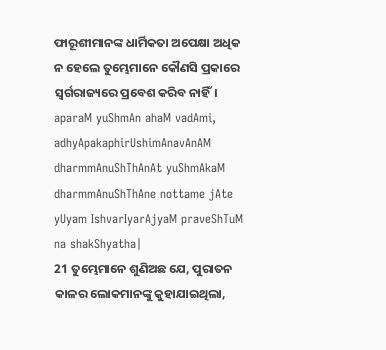ଫାରୂଶୀମାନଙ୍କ ଧାର୍ମିକତା ଅପେକ୍ଷା ଅଧିକ ନ ହେଲେ ତୁମ୍ଭେମାନେ କୌଣସି ପ୍ରକାରେ ସ୍ୱର୍ଗରାଜ୍ୟରେ ପ୍ରବେଶ କରିବ ନାହିଁ।
aparaM yuShmAn ahaM vadAmi, adhyApakaphirUshimAnavAnAM dharmmAnuShThAnAt yuShmAkaM dharmmAnuShThAne nottame jAte yUyam IshvarIyarAjyaM praveShTuM na shakShyatha|
21 ତୁମ୍ଭେମାନେ ଶୁଣିଅଛ ଯେ, ପୁରାତନ କାଳର ଲୋକମାନଙ୍କୁ କୁହାଯାଇଥିଲା,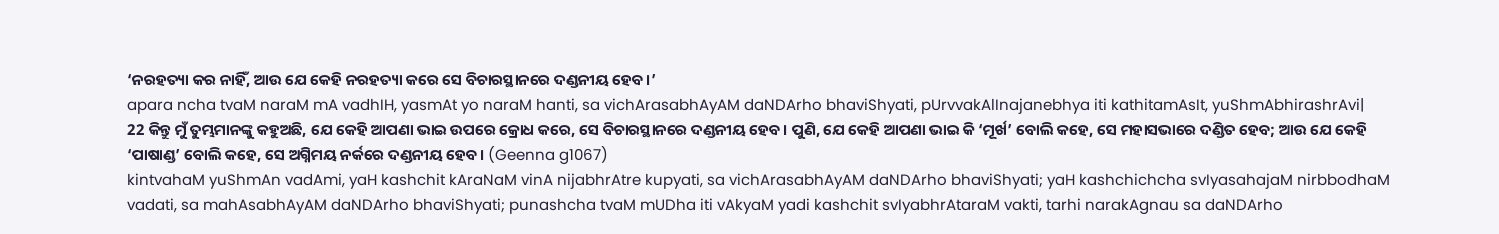‘ନରହତ୍ୟା କର ନାହିଁ, ଆଉ ଯେ କେହି ନରହତ୍ୟା କରେ ସେ ବିଚାରସ୍ଥାନରେ ଦଣ୍ଡନୀୟ ହେବ।’
apara ncha tvaM naraM mA vadhIH, yasmAt yo naraM hanti, sa vichArasabhAyAM daNDArho bhaviShyati, pUrvvakAlInajanebhya iti kathitamAsIt, yuShmAbhirashrAvi|
22 କିନ୍ତୁ ମୁଁ ତୁମ୍ଭମାନଙ୍କୁ କହୁଅଛି, ଯେ କେହି ଆପଣା ଭାଇ ଉପରେ କ୍ରୋଧ କରେ, ସେ ବିଚାରସ୍ଥାନରେ ଦଣ୍ଡନୀୟ ହେବ। ପୁଣି, ଯେ କେହି ଆପଣା ଭାଇ କି ‘ମୂର୍ଖ’ ବୋଲି କହେ, ସେ ମହାସଭାରେ ଦଣ୍ଡିତ ହେବ; ଆଉ ଯେ କେହି ‘ପାଷାଣ୍ଡ’ ବୋଲି କହେ, ସେ ଅଗ୍ନିମୟ ନର୍କରେ ଦଣ୍ଡନୀୟ ହେବ। (Geenna g1067)
kintvahaM yuShmAn vadAmi, yaH kashchit kAraNaM vinA nijabhrAtre kupyati, sa vichArasabhAyAM daNDArho bhaviShyati; yaH kashchichcha svIyasahajaM nirbbodhaM vadati, sa mahAsabhAyAM daNDArho bhaviShyati; punashcha tvaM mUDha iti vAkyaM yadi kashchit svIyabhrAtaraM vakti, tarhi narakAgnau sa daNDArho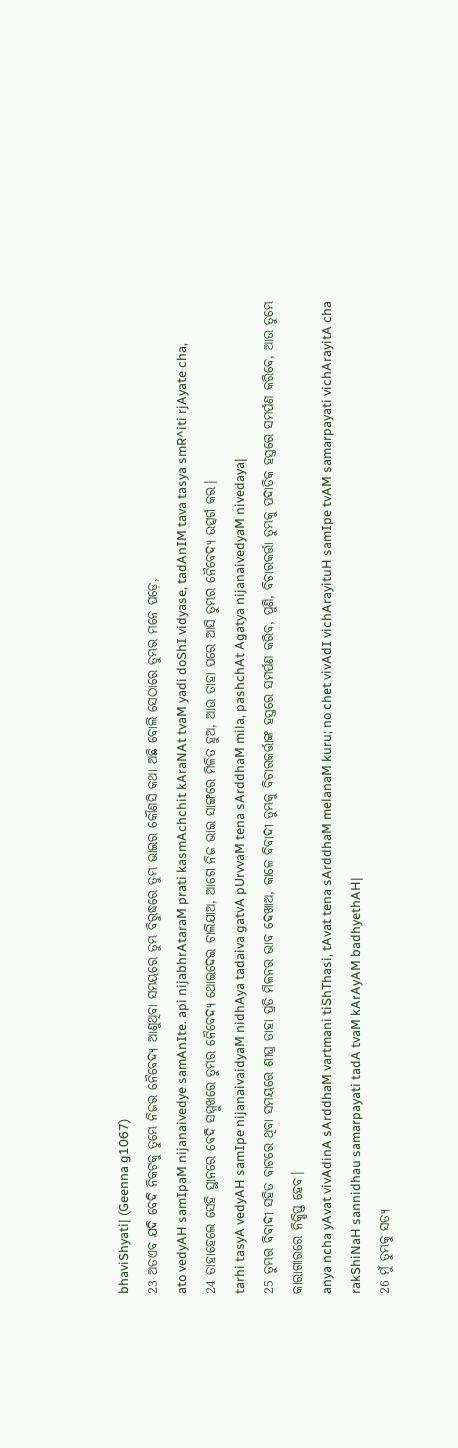bhaviShyati| (Geenna g1067)
23 ଅତଏବ ଯଦି ବେଦି ନିକଟକୁ ତୁମ୍ଭେ ନିଜର ନୈବେଦ୍ୟ ଆଣୁଥିବା ସମୟରେ ତୁମ୍ଭ ବିରୁଦ୍ଧରେ ତୁମ୍ଭ ଭାଇର କୌଣସି କଥା ଅଛି ବୋଲି ସେଠାରେ ତୁମ୍ଭର ମନେ ପଡ଼େ,
ato vedyAH samIpaM nijanaivedye samAnIte. api nijabhrAtaraM prati kasmAchchit kAraNAt tvaM yadi doShI vidyase, tadAnIM tava tasya smR^iti rjAyate cha,
24 ତାହାହେଲେ ସେହି ସ୍ଥାନରେ ବେଦି ସମ୍ମୁଖରେ ତୁମ୍ଭର ନୈବେଦ୍ୟ ଥୋଇଦେଇ ଚାଲିଯାଅ, ଆଗେ ନିଜ ଭାଇ ସାଙ୍ଗରେ ମିଳିତ ହୁଅ, ଆଉ ତାହା ପରେ ଆସି ତୁମ୍ଭର ନୈବେଦ୍ୟ ଉତ୍ସର୍ଗ କର।
tarhi tasyA vedyAH samIpe nijanaivaidyaM nidhAya tadaiva gatvA pUrvvaM tena sArddhaM mila, pashchAt Agatya nijanaivedyaM nivedaya|
25 ତୁମ୍ଭର ବିବାଦୀ ସହିତ ବାଟରେ ଥିବା ସମୟରେ ଶୀଘ୍ର ତାହା ପ୍ରତି ମିଳନର ଭାବ ଦେଖାଅ, କାଳେ ବିବାଦୀ ତୁମ୍ଭକୁ ବିଚାରକର୍ତ୍ତାଙ୍କ ହସ୍ତରେ ସମର୍ପଣ କରିବ, ପୁଣି, ବିଚାରକର୍ତ୍ତା ତୁମ୍ଭକୁ ପଦାତିକ ହସ୍ତରେ ସମର୍ପଣ କରିବେ, ଆଉ ତୁମ୍ଭେ କାରାଗାରରେ ନିକ୍ଷିପ୍ତ ହେବ।
anya ncha yAvat vivAdinA sArddhaM vartmani tiShThasi, tAvat tena sArddhaM melanaM kuru; no chet vivAdI vichArayituH samIpe tvAM samarpayati vichArayitA cha rakShiNaH sannidhau samarpayati tadA tvaM kArAyAM badhyethAH|
26 ମୁଁ ତୁମ୍ଭକୁ ସତ୍ୟ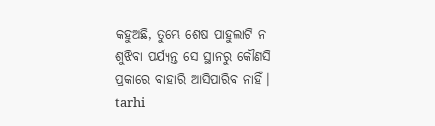କହୁଅଛି, ତୁମ୍ଭେ ଶେଷ ପାହୁଲାଟି ନ ଶୁଝିବା ପର୍ଯ୍ୟନ୍ତ ସେ ସ୍ଥାନରୁ କୌଣସି ପ୍ରକାରେ ବାହାରି ଆସିପାରିବ ନାହିଁ।
tarhi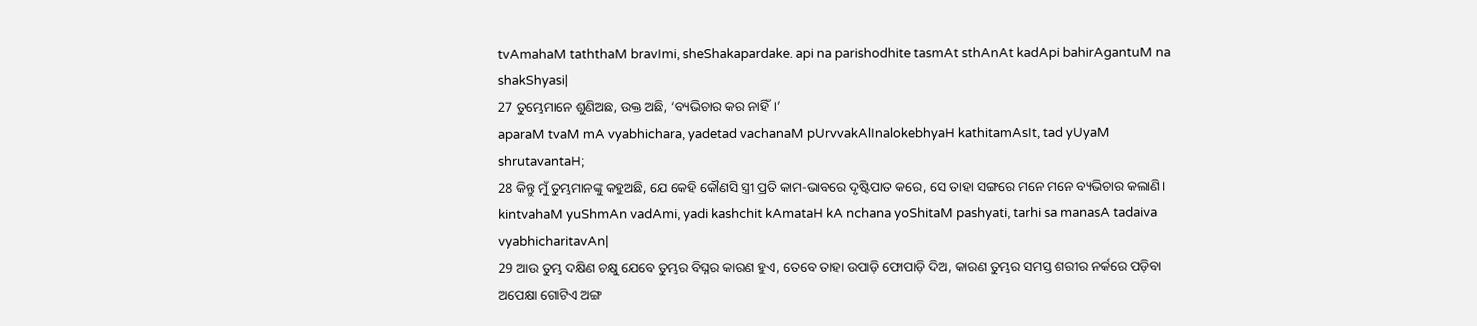tvAmahaM taththaM bravImi, sheShakapardake. api na parishodhite tasmAt sthAnAt kadApi bahirAgantuM na shakShyasi|
27 ତୁମ୍ଭେମାନେ ଶୁଣିଅଛ, ଉକ୍ତ ଅଛି, ‘ବ୍ୟଭିଚାର କର ନାହିଁ।’
aparaM tvaM mA vyabhichara, yadetad vachanaM pUrvvakAlInalokebhyaH kathitamAsIt, tad yUyaM shrutavantaH;
28 କିନ୍ତୁ ମୁଁ ତୁମ୍ଭମାନଙ୍କୁ କହୁଅଛି, ଯେ କେହି କୌଣସି ସ୍ତ୍ରୀ ପ୍ରତି କାମ-ଭାବରେ ଦୃଷ୍ଟିପାତ କରେ, ସେ ତାହା ସଙ୍ଗରେ ମନେ ମନେ ବ୍ୟଭିଚାର କଲାଣି।
kintvahaM yuShmAn vadAmi, yadi kashchit kAmataH kA nchana yoShitaM pashyati, tarhi sa manasA tadaiva vyabhicharitavAn|
29 ଆଉ ତୁମ୍ଭ ଦକ୍ଷିଣ ଚକ୍ଷୁ ଯେବେ ତୁମ୍ଭର ବିଘ୍ନର କାରଣ ହୁଏ, ତେବେ ତାହା ଉପାଡ଼ି ଫୋପାଡ଼ି ଦିଅ, କାରଣ ତୁମ୍ଭର ସମସ୍ତ ଶରୀର ନର୍କରେ ପଡ଼ିବା ଅପେକ୍ଷା ଗୋଟିଏ ଅଙ୍ଗ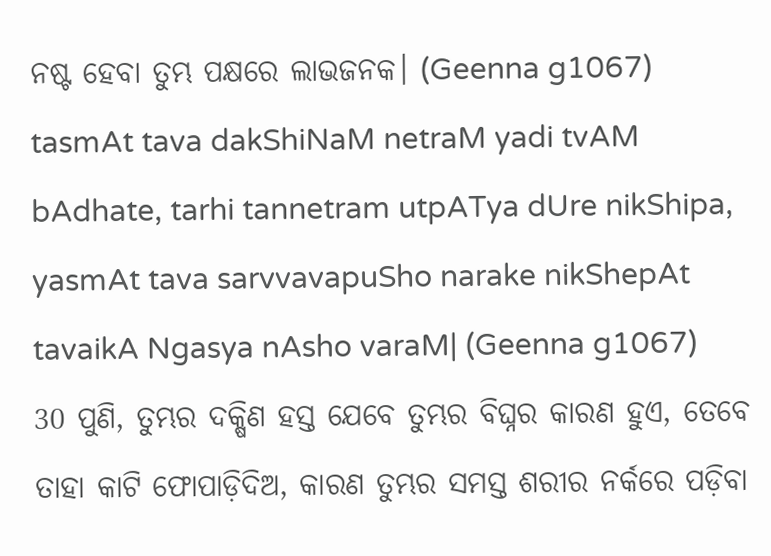ନଷ୍ଟ ହେବା ତୁମ୍ଭ ପକ୍ଷରେ ଲାଭଜନକ। (Geenna g1067)
tasmAt tava dakShiNaM netraM yadi tvAM bAdhate, tarhi tannetram utpATya dUre nikShipa, yasmAt tava sarvvavapuSho narake nikShepAt tavaikA Ngasya nAsho varaM| (Geenna g1067)
30 ପୁଣି, ତୁମ୍ଭର ଦକ୍ଷିଣ ହସ୍ତ ଯେବେ ତୁମ୍ଭର ବିଘ୍ନର କାରଣ ହୁଏ, ତେବେ ତାହା କାଟି ଫୋପାଡ଼ିଦିଅ, କାରଣ ତୁମ୍ଭର ସମସ୍ତ ଶରୀର ନର୍କରେ ପଡ଼ିବା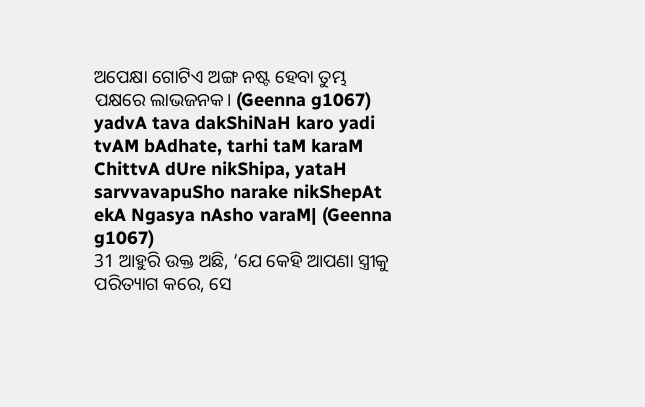ଅପେକ୍ଷା ଗୋଟିଏ ଅଙ୍ଗ ନଷ୍ଟ ହେବା ତୁମ୍ଭ ପକ୍ଷରେ ଲାଭଜନକ। (Geenna g1067)
yadvA tava dakShiNaH karo yadi tvAM bAdhate, tarhi taM karaM ChittvA dUre nikShipa, yataH sarvvavapuSho narake nikShepAt ekA Ngasya nAsho varaM| (Geenna g1067)
31 ଆହୁରି ଉକ୍ତ ଅଛି, ‘ଯେ କେହି ଆପଣା ସ୍ତ୍ରୀକୁ ପରିତ୍ୟାଗ କରେ, ସେ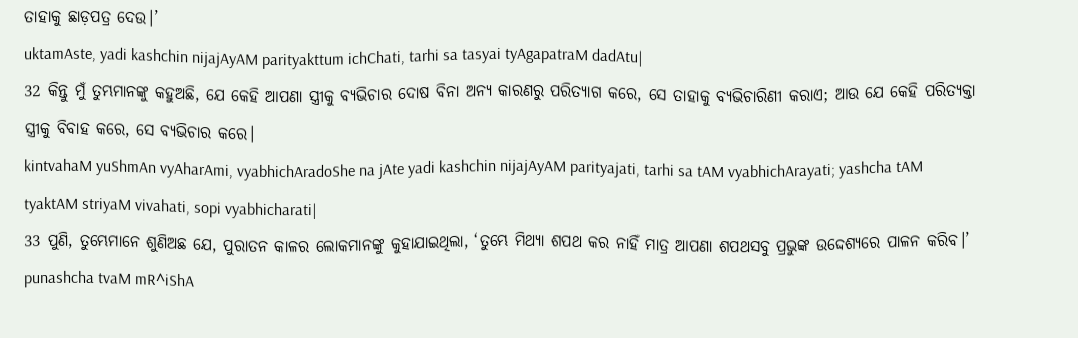ତାହାକୁ ଛାଡ଼ପତ୍ର ଦେଉ।’
uktamAste, yadi kashchin nijajAyAM parityakttum ichChati, tarhi sa tasyai tyAgapatraM dadAtu|
32 କିନ୍ତୁ ମୁଁ ତୁମ୍ଭମାନଙ୍କୁ କହୁଅଛି, ଯେ କେହି ଆପଣା ସ୍ତ୍ରୀକୁ ବ୍ୟଭିଚାର ଦୋଷ ବିନା ଅନ୍ୟ କାରଣରୁ ପରିତ୍ୟାଗ କରେ, ସେ ତାହାକୁ ବ୍ୟଭିଚାରିଣୀ କରାଏ; ଆଉ ଯେ କେହି ପରିତ୍ୟକ୍ତା ସ୍ତ୍ରୀକୁ ବିବାହ କରେ, ସେ ବ୍ୟଭିଚାର କରେ।
kintvahaM yuShmAn vyAharAmi, vyabhichAradoShe na jAte yadi kashchin nijajAyAM parityajati, tarhi sa tAM vyabhichArayati; yashcha tAM tyaktAM striyaM vivahati, sopi vyabhicharati|
33 ପୁଣି, ତୁମ୍ଭେମାନେ ଶୁଣିଅଛ ଯେ, ପୁରାତନ କାଳର ଲୋକମାନଙ୍କୁ କୁହାଯାଇଥିଲା, ‘ତୁମ୍ଭେ ମିଥ୍ୟା ଶପଥ କର ନାହିଁ ମାତ୍ର ଆପଣା ଶପଥସବୁ ପ୍ରଭୁଙ୍କ ଉଦ୍ଦେଶ୍ୟରେ ପାଳନ କରିବ।’
punashcha tvaM mR^iShA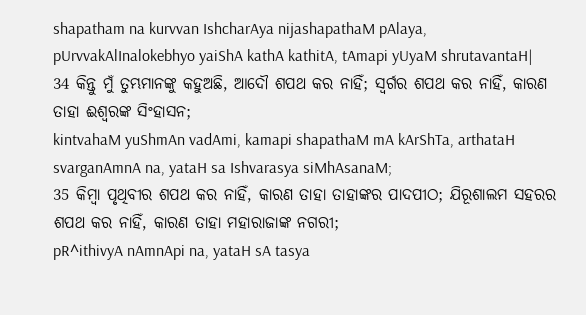shapatham na kurvvan IshcharAya nijashapathaM pAlaya, pUrvvakAlInalokebhyo yaiShA kathA kathitA, tAmapi yUyaM shrutavantaH|
34 କିନ୍ତୁ ମୁଁ ତୁମ୍ଭମାନଙ୍କୁ କହୁଅଛି, ଆଦୌ ଶପଥ କର ନାହିଁ; ସ୍ୱର୍ଗର ଶପଥ କର ନାହିଁ, କାରଣ ତାହା ଈଶ୍ବରଙ୍କ ସିଂହାସନ;
kintvahaM yuShmAn vadAmi, kamapi shapathaM mA kArShTa, arthataH svarganAmnA na, yataH sa Ishvarasya siMhAsanaM;
35 କିମ୍ବା ପୃଥିବୀର ଶପଥ କର ନାହିଁ, କାରଣ ତାହା ତାହାଙ୍କର ପାଦପୀଠ; ଯିରୂଶାଲମ ସହରର ଶପଥ କର ନାହିଁ, କାରଣ ତାହା ମହାରାଜାଙ୍କ ନଗରୀ;
pR^ithivyA nAmnApi na, yataH sA tasya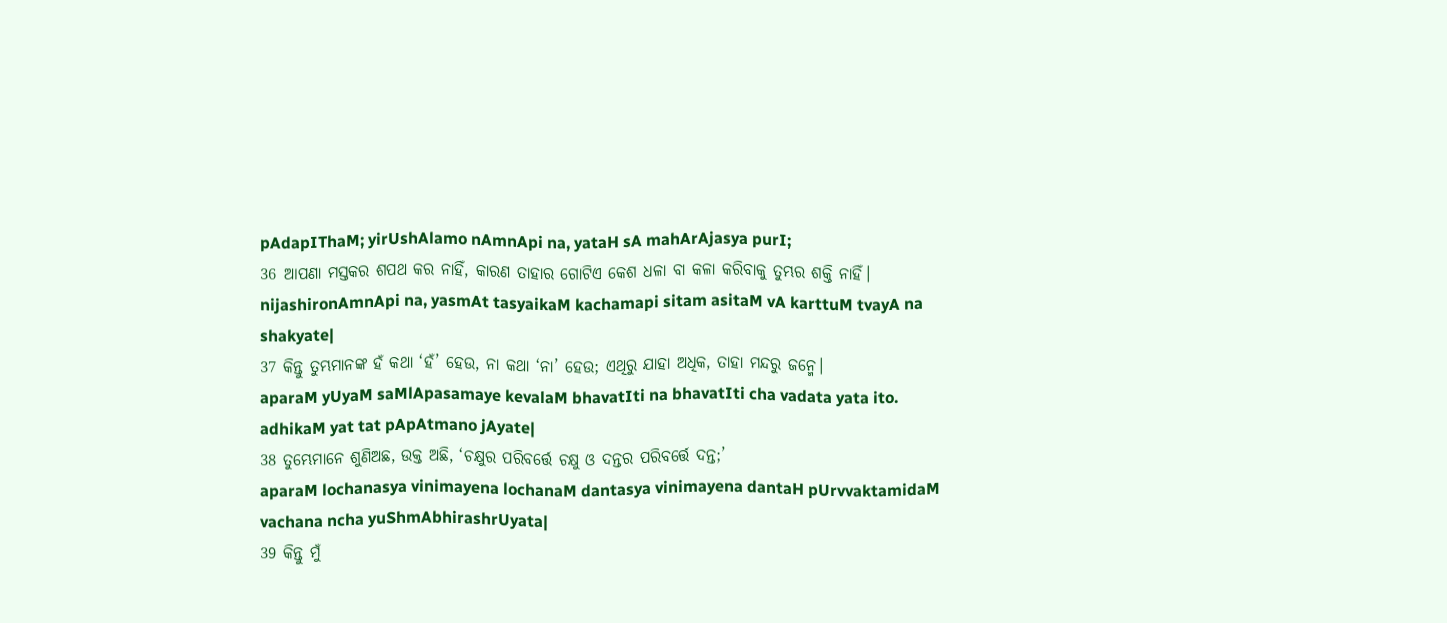pAdapIThaM; yirUshAlamo nAmnApi na, yataH sA mahArAjasya purI;
36 ଆପଣା ମସ୍ତକର ଶପଥ କର ନାହିଁ, କାରଣ ତାହାର ଗୋଟିଏ କେଶ ଧଳା ବା କଳା କରିବାକୁ ତୁମ୍ଭର ଶକ୍ତି ନାହିଁ।
nijashironAmnApi na, yasmAt tasyaikaM kachamapi sitam asitaM vA karttuM tvayA na shakyate|
37 କିନ୍ତୁ ତୁମ୍ଭମାନଙ୍କ ହଁ କଥା ‘ହଁ’ ହେଉ, ନା କଥା ‘ନା’ ହେଉ; ଏଥିରୁ ଯାହା ଅଧିକ, ତାହା ମନ୍ଦରୁ ଜନ୍ମେ।
aparaM yUyaM saMlApasamaye kevalaM bhavatIti na bhavatIti cha vadata yata ito. adhikaM yat tat pApAtmano jAyate|
38 ତୁମ୍ଭେମାନେ ଶୁଣିଅଛ, ଉକ୍ତ ଅଛି, ‘ଚକ୍ଷୁର ପରିବର୍ତ୍ତେ ଚକ୍ଷୁ ଓ ଦନ୍ତର ପରିବର୍ତ୍ତେ ଦନ୍ତ;’
aparaM lochanasya vinimayena lochanaM dantasya vinimayena dantaH pUrvvaktamidaM vachana ncha yuShmAbhirashrUyata|
39 କିନ୍ତୁ ମୁଁ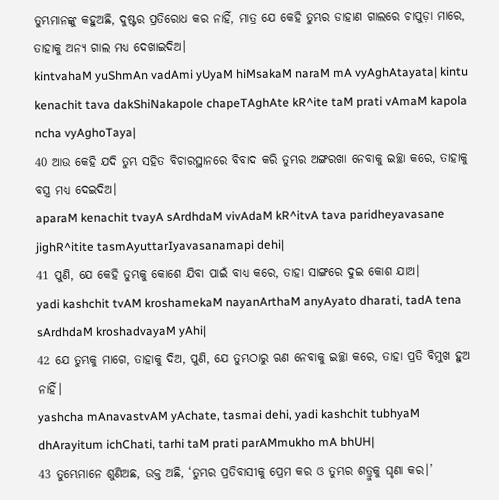ତୁମ୍ଭମାନଙ୍କୁ କହୁଅଛି, ଦୁଷ୍ଟର ପ୍ରତିରୋଧ କର ନାହିଁ, ମାତ୍ର ଯେ କେହି ତୁମ୍ଭର ଡାହାଣ ଗାଲରେ ଚାପୁଡ଼ା ମାରେ, ତାହାକୁ ଅନ୍ୟ ଗାଲ ମଧ୍ୟ ଦେଖାଇଦିଅ।
kintvahaM yuShmAn vadAmi yUyaM hiMsakaM naraM mA vyAghAtayata| kintu kenachit tava dakShiNakapole chapeTAghAte kR^ite taM prati vAmaM kapola ncha vyAghoTaya|
40 ଆଉ କେହି ଯଦି ତୁମ୍ଭ ସହିତ ବିଚାରସ୍ଥାନରେ ବିବାଦ କରି ତୁମ୍ଭର ଅଙ୍ଗରଖା ନେବାକୁ ଇଚ୍ଛା କରେ, ତାହାକୁ ବସ୍ତ୍ର ମଧ୍ୟ ଦେଇଦିଅ।
aparaM kenachit tvayA sArdhdaM vivAdaM kR^itvA tava paridheyavasane jighR^itite tasmAyuttarIyavasanamapi dehi|
41 ପୁଣି, ଯେ କେହି ତୁମ୍ଭକୁ କୋଶେ ଯିବା ପାଇଁ ବାଧ୍ୟ କରେ, ତାହା ସାଙ୍ଗରେ ଦୁଇ କୋଶ ଯାଅ।
yadi kashchit tvAM kroshamekaM nayanArthaM anyAyato dharati, tadA tena sArdhdaM kroshadvayaM yAhi|
42 ଯେ ତୁମ୍ଭକୁ ମାଗେ, ତାହାକୁ ଦିଅ, ପୁଣି, ଯେ ତୁମ୍ଭଠାରୁ ଋଣ ନେବାକୁ ଇଚ୍ଛା କରେ, ତାହା ପ୍ରତି ବିମୁଖ ହୁଅ ନାହିଁ।
yashcha mAnavastvAM yAchate, tasmai dehi, yadi kashchit tubhyaM dhArayitum ichChati, tarhi taM prati parAMmukho mA bhUH|
43 ତୁମ୍ଭେମାନେ ଶୁଣିଅଛ, ଉକ୍ତ ଅଛି, ‘ତୁମ୍ଭର ପ୍ରତିବାସୀକୁ ପ୍ରେମ କର ଓ ତୁମ୍ଭର ଶତ୍ରୁକୁ ଘୃଣା କର।’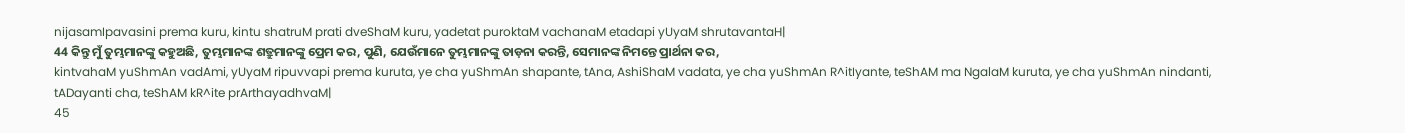nijasamIpavasini prema kuru, kintu shatruM prati dveShaM kuru, yadetat puroktaM vachanaM etadapi yUyaM shrutavantaH|
44 କିନ୍ତୁ ମୁଁ ତୁମ୍ଭମାନଙ୍କୁ କହୁଅଛି, ତୁମ୍ଭମାନଙ୍କ ଶତ୍ରୁମାନଙ୍କୁ ପ୍ରେମ କର, ପୁଣି, ଯେଉଁମାନେ ତୁମ୍ଭମାନଙ୍କୁ ତାଡ଼ନା କରନ୍ତି, ସେମାନଙ୍କ ନିମନ୍ତେ ପ୍ରାର୍ଥନା କର,
kintvahaM yuShmAn vadAmi, yUyaM ripuvvapi prema kuruta, ye cha yuShmAn shapante, tAna, AshiShaM vadata, ye cha yuShmAn R^itIyante, teShAM ma NgalaM kuruta, ye cha yuShmAn nindanti, tADayanti cha, teShAM kR^ite prArthayadhvaM|
45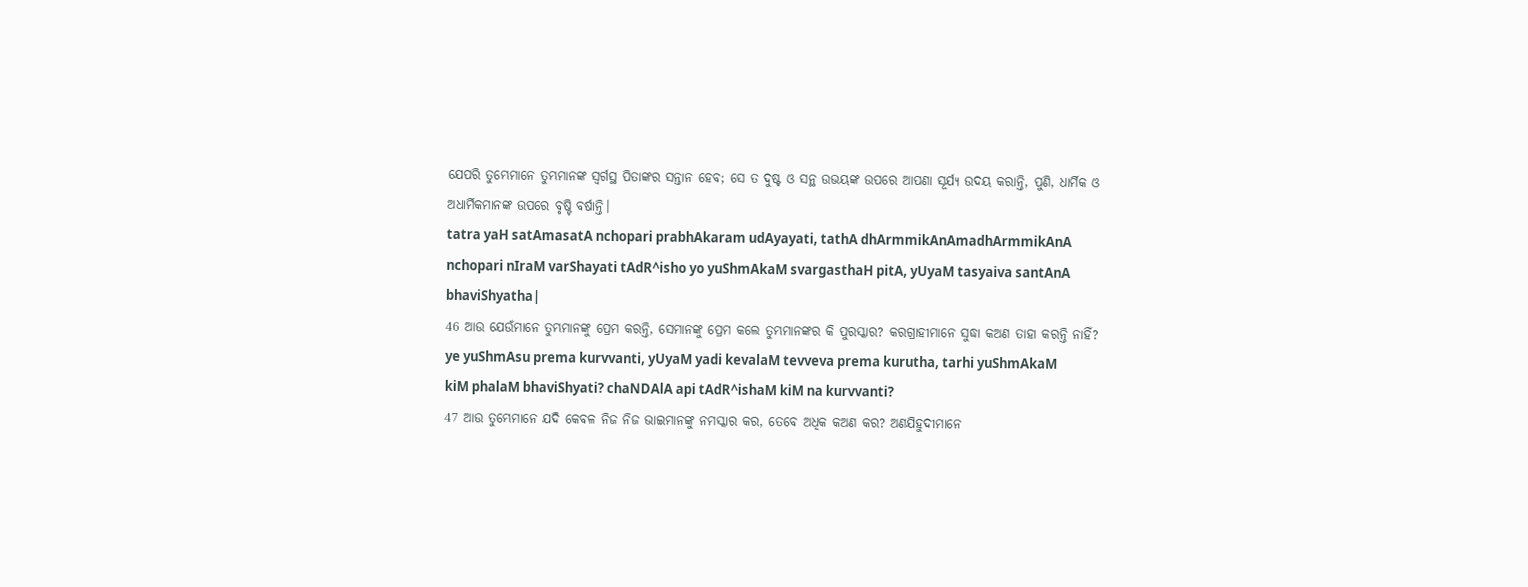ଯେପରି ତୁମ୍ଭେମାନେ ତୁମ୍ଭମାନଙ୍କ ସ୍ୱର୍ଗସ୍ଥ ପିତାଙ୍କର ସନ୍ତାନ ହେବ; ସେ ତ ଦୁଷ୍ଟ ଓ ସନ୍ଥ ଉଭୟଙ୍କ ଉପରେ ଆପଣା ସୂର୍ଯ୍ୟ ଉଦୟ କରାନ୍ତି, ପୁଣି, ଧାର୍ମିକ ଓ ଅଧାର୍ମିକମାନଙ୍କ ଉପରେ ବୃଷ୍ଟି ବର୍ଷାନ୍ତି।
tatra yaH satAmasatA nchopari prabhAkaram udAyayati, tathA dhArmmikAnAmadhArmmikAnA nchopari nIraM varShayati tAdR^isho yo yuShmAkaM svargasthaH pitA, yUyaM tasyaiva santAnA bhaviShyatha|
46 ଆଉ ଯେଉଁମାନେ ତୁମ୍ଭମାନଙ୍କୁ ପ୍ରେମ କରନ୍ତି, ସେମାନଙ୍କୁ ପ୍ରେମ କଲେ ତୁମ୍ଭମାନଙ୍କର କି ପୁରସ୍କାର? କରଗ୍ରାହୀମାନେ ସୁଦ୍ଧା କଅଣ ତାହା କରନ୍ତି ନାହିଁ?
ye yuShmAsu prema kurvvanti, yUyaM yadi kevalaM tevveva prema kurutha, tarhi yuShmAkaM kiM phalaM bhaviShyati? chaNDAlA api tAdR^ishaM kiM na kurvvanti?
47 ଆଉ ତୁମ୍ଭେମାନେ ଯଦି କେବଳ ନିଜ ନିଜ ଭାଇମାନଙ୍କୁ ନମସ୍କାର କର, ତେବେ ଅଧିକ କଅଣ କର? ଅଣଯିହୁଦୀମାନେ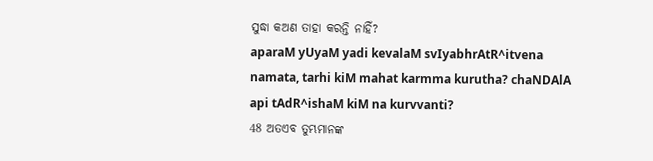ସୁଦ୍ଧା କଅଣ ତାହା କରନ୍ତି ନାହିଁ?
aparaM yUyaM yadi kevalaM svIyabhrAtR^itvena namata, tarhi kiM mahat karmma kurutha? chaNDAlA api tAdR^ishaM kiM na kurvvanti?
48 ଅତଏବ ତୁମ୍ଭମାନଙ୍କ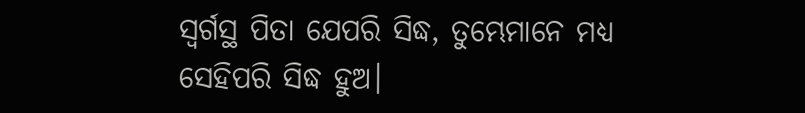ସ୍ୱର୍ଗସ୍ଥ ପିତା ଯେପରି ସିଦ୍ଧ, ତୁମ୍ଭେମାନେ ମଧ୍ୟ ସେହିପରି ସିଦ୍ଧ ହୁଅ।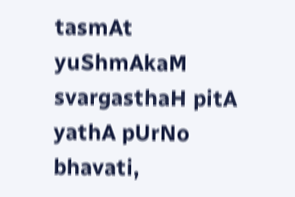tasmAt yuShmAkaM svargasthaH pitA yathA pUrNo bhavati,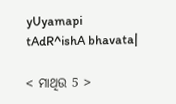yUyamapi tAdR^ishA bhavata|

< ମାଥିଉ 5 >